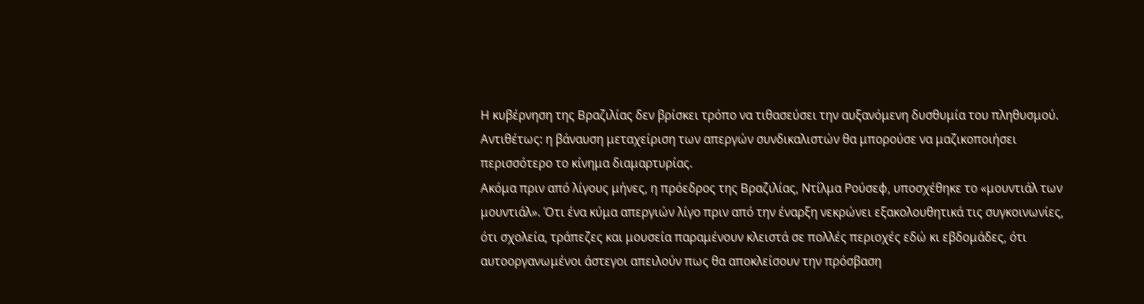Η κυβέρνηση της Βραζιλίας δεν βρίσκει τρόπο να τιθασεύσει την αυξανόμενη δυσθυμία του πληθυσμού. Αντιθέτως: η βάναυση μεταχείριση των απεργών συνδικαλιστών θα μπορούσε να μαζικοποιήσει περισσότερο το κίνημα διαμαρτυρίας.
Ακόμα πριν από λίγους μήνες, η πρόεδρος της Βραζιλίας, Ντίλμα Ρούσεφ, υποσχέθηκε το «μουντιάλ των μουντιάλ». Ότι ένα κύμα απεργιών λίγο πριν από την έναρξη νεκρώνει εξακολουθητικά τις συγκοινωνίες, ότι σχολεία, τράπεζες και μουσεία παραμένουν κλειστά σε πολλές περιοχές εδώ κι εβδομάδες, ότι αυτοοργανωμένοι άστεγοι απειλούν πως θα αποκλείσουν την πρόσβαση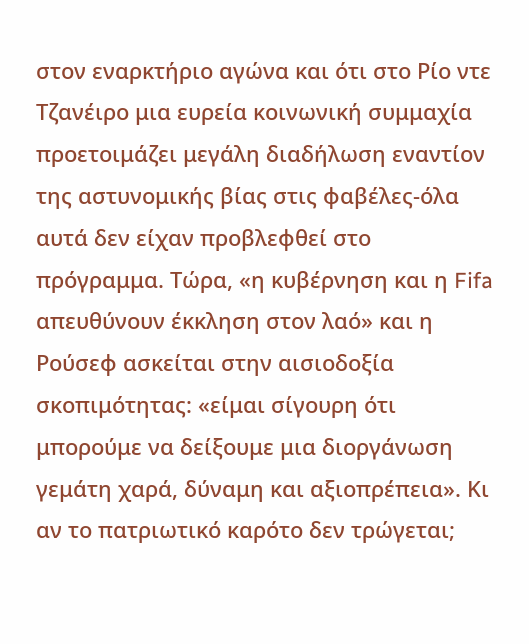στον εναρκτήριο αγώνα και ότι στο Ρίο ντε Τζανέιρο μια ευρεία κοινωνική συμμαχία προετοιμάζει μεγάλη διαδήλωση εναντίον της αστυνομικής βίας στις φαβέλες-όλα αυτά δεν είχαν προβλεφθεί στο πρόγραμμα. Τώρα, «η κυβέρνηση και η Fifa απευθύνουν έκκληση στον λαό» και η Ρούσεφ ασκείται στην αισιοδοξία σκοπιμότητας: «είμαι σίγουρη ότι μπορούμε να δείξουμε μια διοργάνωση γεμάτη χαρά, δύναμη και αξιοπρέπεια». Κι αν το πατριωτικό καρότο δεν τρώγεται;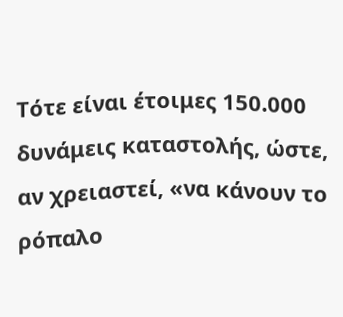Τότε είναι έτοιμες 150.000 δυνάμεις καταστολής, ώστε, αν χρειαστεί, «να κάνουν το ρόπαλο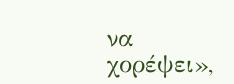να χορέψει»,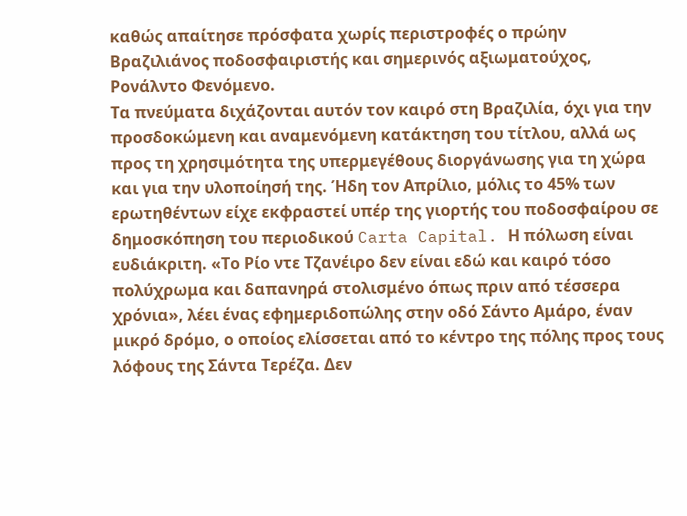καθώς απαίτησε πρόσφατα χωρίς περιστροφές ο πρώην Βραζιλιάνος ποδοσφαιριστής και σημερινός αξιωματούχος, Ρονάλντο Φενόμενο.
Τα πνεύματα διχάζονται αυτόν τον καιρό στη Βραζιλία, όχι για την προσδοκώμενη και αναμενόμενη κατάκτηση του τίτλου, αλλά ως προς τη χρησιμότητα της υπερμεγέθους διοργάνωσης για τη χώρα και για την υλοποίησή της. Ήδη τον Απρίλιο, μόλις το 45% των ερωτηθέντων είχε εκφραστεί υπέρ της γιορτής του ποδοσφαίρου σε δημοσκόπηση του περιοδικού Carta Capital. Η πόλωση είναι ευδιάκριτη. «Το Ρίο ντε Τζανέιρο δεν είναι εδώ και καιρό τόσο πολύχρωμα και δαπανηρά στολισμένο όπως πριν από τέσσερα χρόνια», λέει ένας εφημεριδοπώλης στην οδό Σάντο Αμάρο, έναν μικρό δρόμο, ο οποίος ελίσσεται από το κέντρο της πόλης προς τους λόφους της Σάντα Τερέζα. Δεν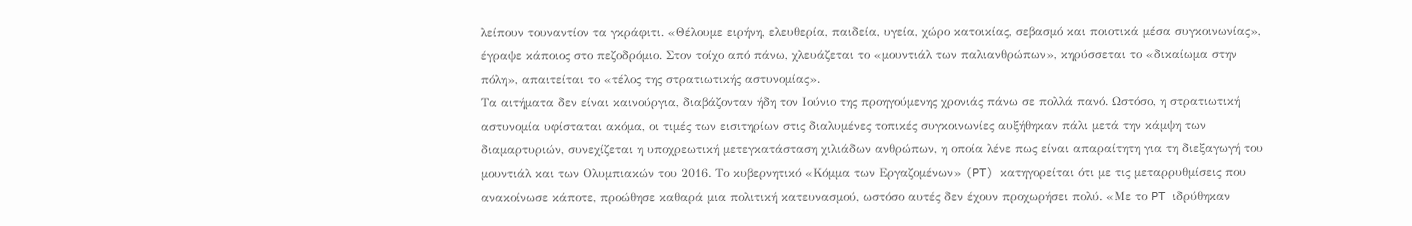λείπουν τουναντίον τα γκράφιτι. «Θέλουμε ειρήνη, ελευθερία, παιδεία, υγεία, χώρο κατοικίας, σεβασμό και ποιοτικά μέσα συγκοινωνίας», έγραψε κάποιος στο πεζοδρόμιο. Στον τοίχο από πάνω, χλευάζεται το «μουντιάλ των παλιανθρώπων», κηρύσσεται το «δικαίωμα στην πόλη», απαιτείται το «τέλος της στρατιωτικής αστυνομίας».
Τα αιτήματα δεν είναι καινούργια, διαβάζονταν ήδη τον Ιούνιο της προηγούμενης χρονιάς πάνω σε πολλά πανό. Ωστόσο, η στρατιωτική αστυνομία υφίσταται ακόμα, οι τιμές των εισιτηρίων στις διαλυμένες τοπικές συγκοινωνίες αυξήθηκαν πάλι μετά την κάμψη των διαμαρτυριών, συνεχίζεται η υποχρεωτική μετεγκατάσταση χιλιάδων ανθρώπων, η οποία λένε πως είναι απαραίτητη για τη διεξαγωγή του μουντιάλ και των Ολυμπιακών του 2016. Το κυβερνητικό «Κόμμα των Εργαζομένων» (PT) κατηγορείται ότι με τις μεταρρυθμίσεις που ανακοίνωσε κάποτε, προώθησε καθαρά μια πολιτική κατευνασμού, ωστόσο αυτές δεν έχουν προχωρήσει πολύ. «Με το PT ιδρύθηκαν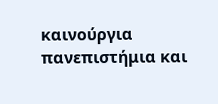καινούργια πανεπιστήμια και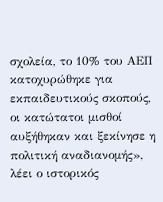σχολεία, το 10% του ΑΕΠ κατοχυρώθηκε για εκπαιδευτικούς σκοπούς, οι κατώτατοι μισθοί αυξήθηκαν και ξεκίνησε η πολιτική αναδιανομής», λέει ο ιστορικός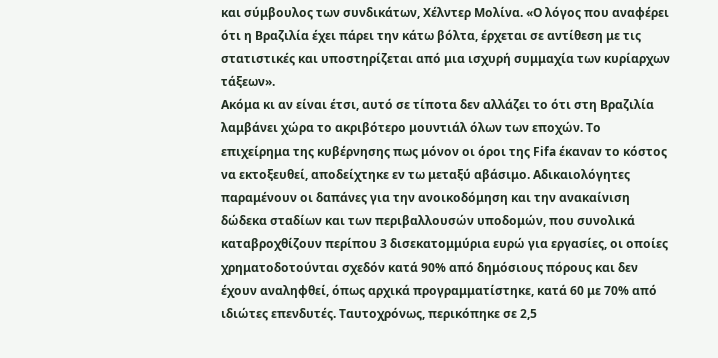και σύμβουλος των συνδικάτων, Χέλντερ Μολίνα. «Ο λόγος που αναφέρει ότι η Βραζιλία έχει πάρει την κάτω βόλτα, έρχεται σε αντίθεση με τις στατιστικές και υποστηρίζεται από μια ισχυρή συμμαχία των κυρίαρχων τάξεων».
Ακόμα κι αν είναι έτσι, αυτό σε τίποτα δεν αλλάζει το ότι στη Βραζιλία λαμβάνει χώρα το ακριβότερο μουντιάλ όλων των εποχών. Το επιχείρημα της κυβέρνησης πως μόνον οι όροι της Fifa έκαναν το κόστος να εκτοξευθεί, αποδείχτηκε εν τω μεταξύ αβάσιμο. Αδικαιολόγητες παραμένουν οι δαπάνες για την ανοικοδόμηση και την ανακαίνιση δώδεκα σταδίων και των περιβαλλουσών υποδομών, που συνολικά καταβροχθίζουν περίπου 3 δισεκατομμύρια ευρώ για εργασίες, οι οποίες χρηματοδοτούνται σχεδόν κατά 90% από δημόσιους πόρους και δεν έχουν αναληφθεί, όπως αρχικά προγραμματίστηκε, κατά 60 με 70% από ιδιώτες επενδυτές. Ταυτοχρόνως, περικόπηκε σε 2,5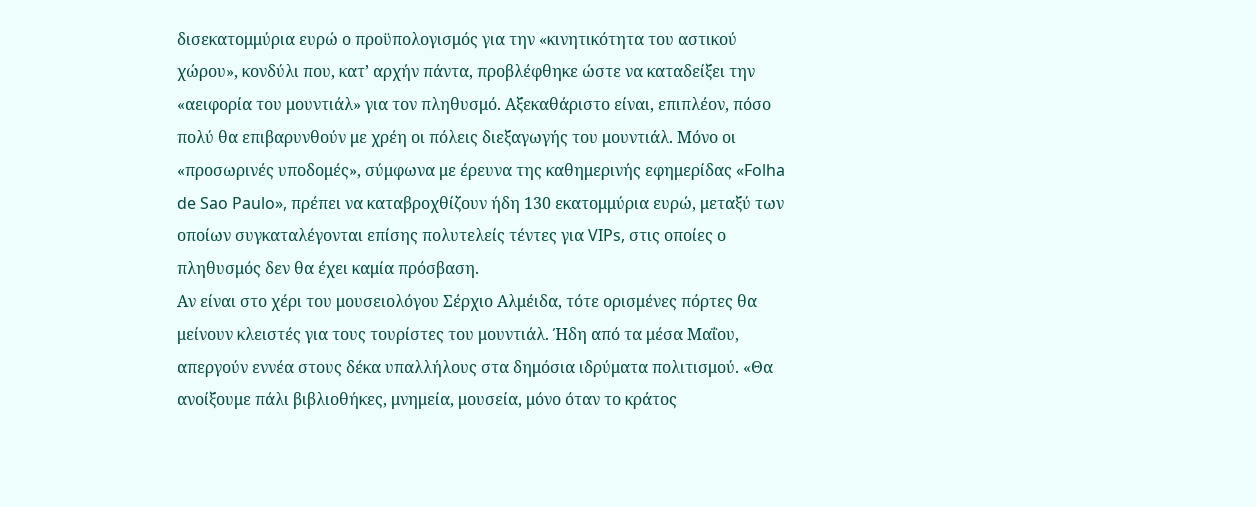δισεκατομμύρια ευρώ ο προϋπολογισμός για την «κινητικότητα του αστικού χώρου», κονδύλι που, κατ’ αρχήν πάντα, προβλέφθηκε ώστε να καταδείξει την «αειφορία του μουντιάλ» για τον πληθυσμό. Αξεκαθάριστο είναι, επιπλέον, πόσο πολύ θα επιβαρυνθούν με χρέη οι πόλεις διεξαγωγής του μουντιάλ. Μόνο οι «προσωρινές υποδομές», σύμφωνα με έρευνα της καθημερινής εφημερίδας «Folha de Sao Paulo», πρέπει να καταβροχθίζουν ήδη 130 εκατομμύρια ευρώ, μεταξύ των οποίων συγκαταλέγονται επίσης πολυτελείς τέντες για VIPs, στις οποίες ο πληθυσμός δεν θα έχει καμία πρόσβαση.
Αν είναι στο χέρι του μουσειολόγου Σέρχιο Αλμέιδα, τότε ορισμένες πόρτες θα μείνουν κλειστές για τους τουρίστες του μουντιάλ. Ήδη από τα μέσα Μαΐου, απεργούν εννέα στους δέκα υπαλλήλους στα δημόσια ιδρύματα πολιτισμού. «Θα ανοίξουμε πάλι βιβλιοθήκες, μνημεία, μουσεία, μόνο όταν το κράτος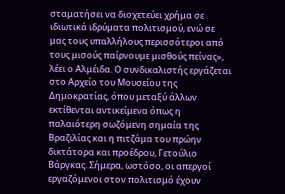σταματήσει να διοχετεύει χρήμα σε ιδιωτικά ιδρύματα πολιτισμού, ενώ σε μας τους υπαλλήλους περισσότεροι από τους μισούς παίρνουμε μισθούς πείνας», λέει ο Αλμέιδα. Ο συνδικαλιστής εργάζεται στο Αρχείο του Μουσείου της Δημοκρατίας, όπου μεταξύ άλλων εκτίθενται αντικείμενα όπως η παλαιότερη σωζόμενη σημαία της Βραζιλίας και η πιτζάμα του πρώην δικτάτορα και προέδρου, Γετούλιο Βάργκας. Σήμερα, ωστόσο, οι απεργοί εργαζόμενοι στον πολιτισμό έχουν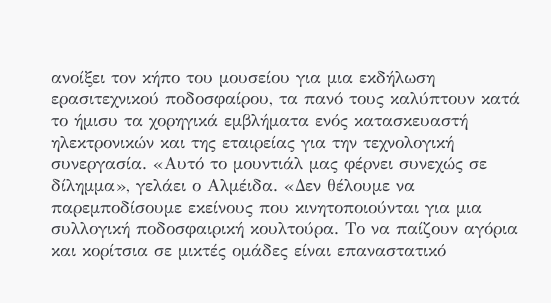ανοίξει τον κήπο του μουσείου για μια εκδήλωση ερασιτεχνικού ποδοσφαίρου, τα πανό τους καλύπτουν κατά το ήμισυ τα χορηγικά εμβλήματα ενός κατασκευαστή ηλεκτρονικών και της εταιρείας για την τεχνολογική συνεργασία. «Αυτό το μουντιάλ μας φέρνει συνεχώς σε δίλημμα», γελάει ο Αλμέιδα. «Δεν θέλουμε να παρεμποδίσουμε εκείνους που κινητοποιούνται για μια συλλογική ποδοσφαιρική κουλτούρα. Το να παίζουν αγόρια και κορίτσια σε μικτές ομάδες είναι επαναστατικό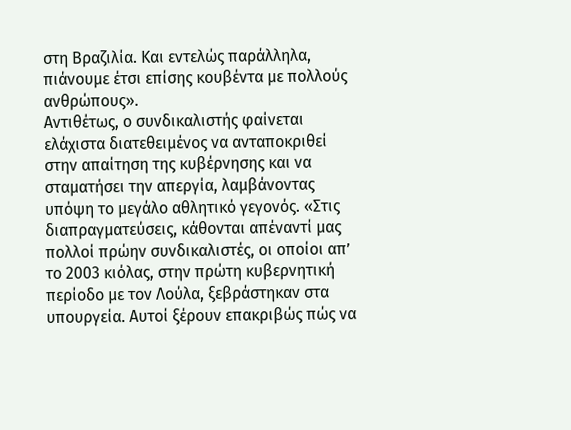στη Βραζιλία. Και εντελώς παράλληλα, πιάνουμε έτσι επίσης κουβέντα με πολλούς ανθρώπους».
Αντιθέτως, ο συνδικαλιστής φαίνεται ελάχιστα διατεθειμένος να ανταποκριθεί στην απαίτηση της κυβέρνησης και να σταματήσει την απεργία, λαμβάνοντας υπόψη το μεγάλο αθλητικό γεγονός. «Στις διαπραγματεύσεις, κάθονται απέναντί μας πολλοί πρώην συνδικαλιστές, οι οποίοι απ’ το 2003 κιόλας, στην πρώτη κυβερνητική περίοδο με τον Λούλα, ξεβράστηκαν στα υπουργεία. Αυτοί ξέρουν επακριβώς πώς να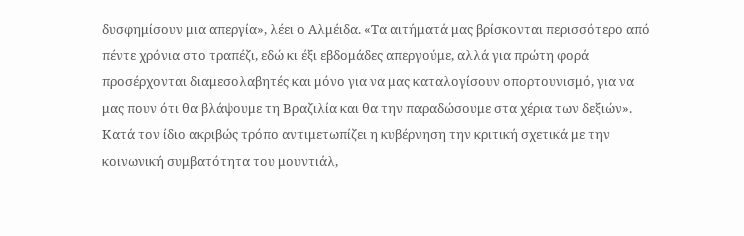δυσφημίσουν μια απεργία», λέει ο Αλμέιδα. «Τα αιτήματά μας βρίσκονται περισσότερο από πέντε χρόνια στο τραπέζι, εδώ κι έξι εβδομάδες απεργούμε, αλλά για πρώτη φορά προσέρχονται διαμεσολαβητές και μόνο για να μας καταλογίσουν οπορτουνισμό, για να μας πουν ότι θα βλάψουμε τη Βραζιλία και θα την παραδώσουμε στα χέρια των δεξιών».
Κατά τον ίδιο ακριβώς τρόπο αντιμετωπίζει η κυβέρνηση την κριτική σχετικά με την κοινωνική συμβατότητα του μουντιάλ,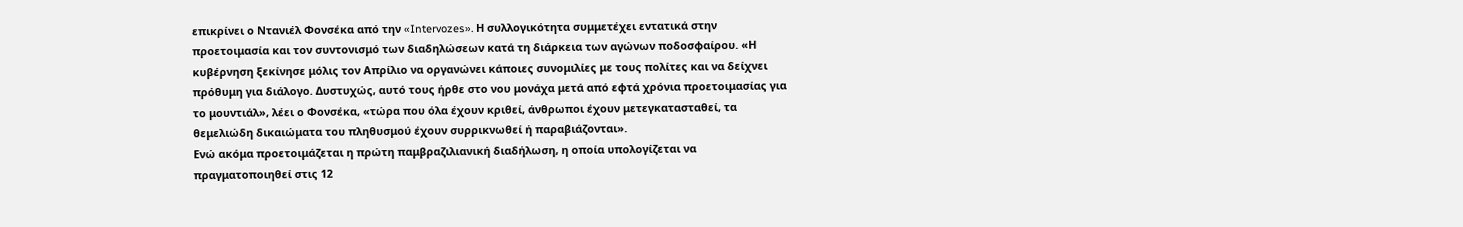επικρίνει ο Ντανιέλ Φονσέκα από την «Intervozes». Η συλλογικότητα συμμετέχει εντατικά στην προετοιμασία και τον συντονισμό των διαδηλώσεων κατά τη διάρκεια των αγώνων ποδοσφαίρου. «Η κυβέρνηση ξεκίνησε μόλις τον Απρίλιο να οργανώνει κάποιες συνομιλίες με τους πολίτες και να δείχνει πρόθυμη για διάλογο. Δυστυχώς, αυτό τους ήρθε στο νου μονάχα μετά από εφτά χρόνια προετοιμασίας για το μουντιάλ», λέει ο Φονσέκα, «τώρα που όλα έχουν κριθεί, άνθρωποι έχουν μετεγκατασταθεί, τα θεμελιώδη δικαιώματα του πληθυσμού έχουν συρρικνωθεί ή παραβιάζονται».
Ενώ ακόμα προετοιμάζεται η πρώτη παμβραζιλιανική διαδήλωση, η οποία υπολογίζεται να πραγματοποιηθεί στις 12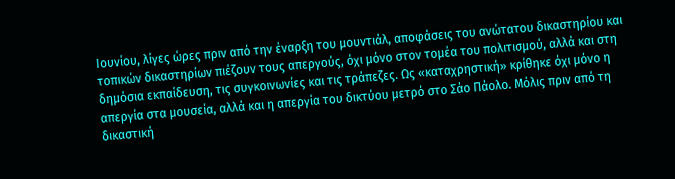Ιουνίου, λίγες ώρες πριν από την έναρξη του μουντιάλ, αποφάσεις του ανώτατου δικαστηρίου και τοπικών δικαστηρίων πιέζουν τους απεργούς, όχι μόνο στον τομέα του πολιτισμού, αλλά και στη δημόσια εκπαίδευση, τις συγκοινωνίες και τις τράπεζες. Ως «καταχρηστική» κρίθηκε όχι μόνο η απεργία στα μουσεία, αλλά και η απεργία του δικτύου μετρό στο Σάο Πάολο. Μόλις πριν από τη δικαστική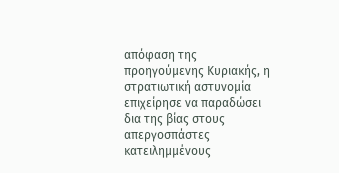απόφαση της προηγούμενης Κυριακής, η στρατιωτική αστυνομία επιχείρησε να παραδώσει δια της βίας στους απεργοσπάστες κατειλημμένους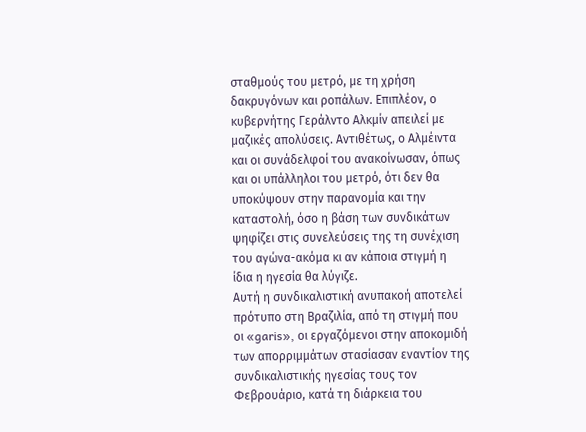σταθμούς του μετρό, με τη χρήση δακρυγόνων και ροπάλων. Επιπλέον, ο κυβερνήτης Γεράλντο Αλκμίν απειλεί με μαζικές απολύσεις. Αντιθέτως, ο Αλμέιντα και οι συνάδελφοί του ανακοίνωσαν, όπως και οι υπάλληλοι του μετρό, ότι δεν θα υποκύψουν στην παρανομία και την καταστολή, όσο η βάση των συνδικάτων ψηφίζει στις συνελεύσεις της τη συνέχιση του αγώνα-ακόμα κι αν κάποια στιγμή η ίδια η ηγεσία θα λύγιζε.
Αυτή η συνδικαλιστική ανυπακοή αποτελεί πρότυπο στη Βραζιλία, από τη στιγμή που οι «garis», οι εργαζόμενοι στην αποκομιδή των απορριμμάτων στασίασαν εναντίον της συνδικαλιστικής ηγεσίας τους τον Φεβρουάριο, κατά τη διάρκεια του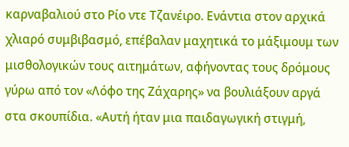καρναβαλιού στο Ρίο ντε Τζανέιρο. Ενάντια στον αρχικά χλιαρό συμβιβασμό, επέβαλαν μαχητικά το μάξιμουμ των μισθολογικών τους αιτημάτων, αφήνοντας τους δρόμους γύρω από τον «Λόφο της Ζάχαρης» να βουλιάξουν αργά στα σκουπίδια. «Αυτή ήταν μια παιδαγωγική στιγμή,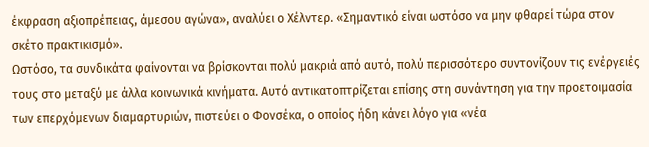έκφραση αξιοπρέπειας, άμεσου αγώνα», αναλύει ο Χέλντερ. «Σημαντικό είναι ωστόσο να μην φθαρεί τώρα στον σκέτο πρακτικισμό».
Ωστόσο, τα συνδικάτα φαίνονται να βρίσκονται πολύ μακριά από αυτό, πολύ περισσότερο συντονίζουν τις ενέργειές τους στο μεταξύ με άλλα κοινωνικά κινήματα. Αυτό αντικατοπτρίζεται επίσης στη συνάντηση για την προετοιμασία των επερχόμενων διαμαρτυριών, πιστεύει ο Φονσέκα, ο οποίος ήδη κάνει λόγο για «νέα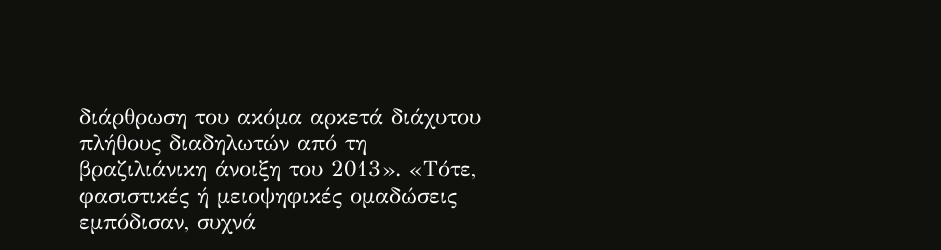διάρθρωση του ακόμα αρκετά διάχυτου πλήθους διαδηλωτών από τη βραζιλιάνικη άνοιξη του 2013». «Τότε, φασιστικές ή μειοψηφικές ομαδώσεις εμπόδισαν, συχνά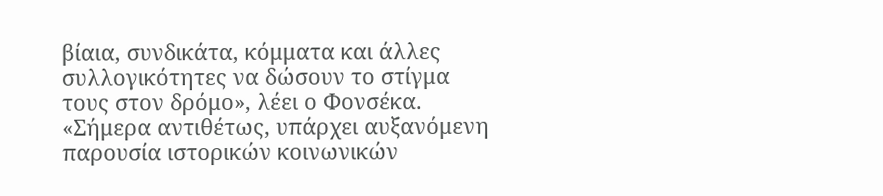βίαια, συνδικάτα, κόμματα και άλλες συλλογικότητες να δώσουν το στίγμα τους στον δρόμο», λέει ο Φονσέκα. «Σήμερα αντιθέτως, υπάρχει αυξανόμενη παρουσία ιστορικών κοινωνικών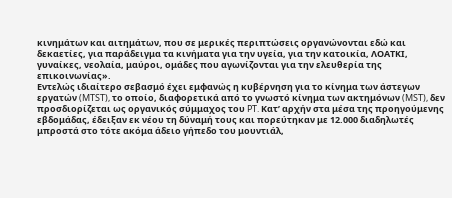κινημάτων και αιτημάτων, που σε μερικές περιπτώσεις οργανώνονται εδώ και δεκαετίες, για παράδειγμα τα κινήματα για την υγεία, για την κατοικία, ΛΟΑΤΚΙ, γυναίκες, νεολαία, μαύροι, ομάδες που αγωνίζονται για την ελευθερία της επικοινωνίας».
Εντελώς ιδιαίτερο σεβασμό έχει εμφανώς η κυβέρνηση για το κίνημα των άστεγων εργατών (MTST), το οποίο, διαφορετικά από το γνωστό κίνημα των ακτημόνων (MST), δεν προσδιορίζεται ως οργανικός σύμμαχος του PT. Κατ’ αρχήν στα μέσα της προηγούμενης εβδομάδας, έδειξαν εκ νέου τη δύναμή τους και πορεύτηκαν με 12.000 διαδηλωτές μπροστά στο τότε ακόμα άδειο γήπεδο του μουντιάλ,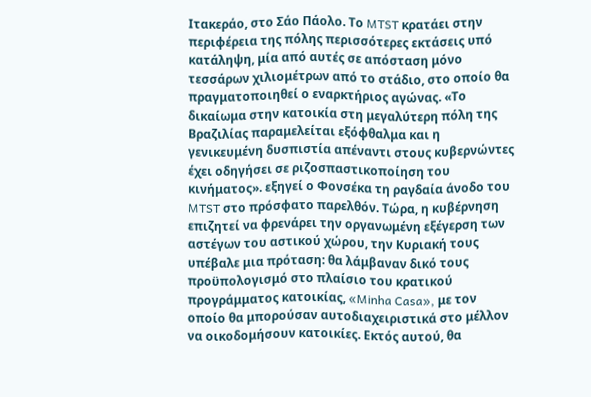Ιτακεράο, στο Σάο Πάολο. Το MTST κρατάει στην περιφέρεια της πόλης περισσότερες εκτάσεις υπό κατάληψη, μία από αυτές σε απόσταση μόνο τεσσάρων χιλιομέτρων από το στάδιο, στο οποίο θα πραγματοποιηθεί ο εναρκτήριος αγώνας. «Το δικαίωμα στην κατοικία στη μεγαλύτερη πόλη της Βραζιλίας παραμελείται εξόφθαλμα και η γενικευμένη δυσπιστία απέναντι στους κυβερνώντες έχει οδηγήσει σε ριζοσπαστικοποίηση του κινήματος». εξηγεί ο Φονσέκα τη ραγδαία άνοδο του MTST στο πρόσφατο παρελθόν. Τώρα, η κυβέρνηση επιζητεί να φρενάρει την οργανωμένη εξέγερση των αστέγων του αστικού χώρου, την Κυριακή τους υπέβαλε μια πρόταση: θα λάμβαναν δικό τους προϋπολογισμό στο πλαίσιο του κρατικού προγράμματος κατοικίας, «Minha Casa», με τον οποίο θα μπορούσαν αυτοδιαχειριστικά στο μέλλον να οικοδομήσουν κατοικίες. Εκτός αυτού, θα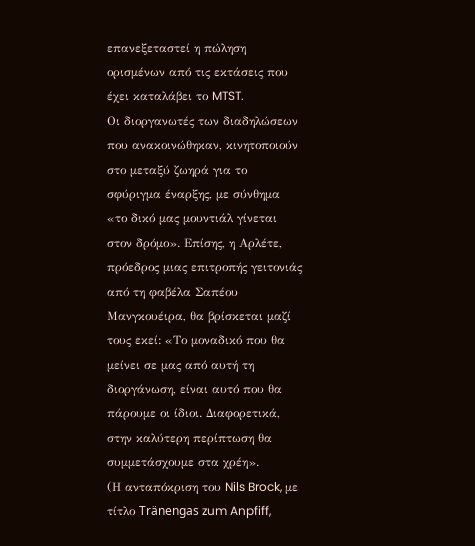επανεξεταστεί η πώληση ορισμένων από τις εκτάσεις που έχει καταλάβει το MTST.
Οι διοργανωτές των διαδηλώσεων που ανακοινώθηκαν, κινητοποιούν στο μεταξύ ζωηρά για το σφύριγμα έναρξης, με σύνθημα «το δικό μας μουντιάλ γίνεται στον δρόμο». Επίσης, η Αρλέτε, πρόεδρος μιας επιτροπής γειτονιάς από τη φαβέλα Σαπέου Μανγκουέιρα, θα βρίσκεται μαζί τους εκεί: «Το μοναδικό που θα μείνει σε μας από αυτή τη διοργάνωση, είναι αυτό που θα πάρουμε οι ίδιοι. Διαφορετικά, στην καλύτερη περίπτωση θα συμμετάσχουμε στα χρέη».
(Η ανταπόκριση του Nils Brock, με τίτλο Tränengas zum Anpfiff,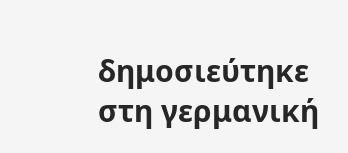δημοσιεύτηκε στη γερμανική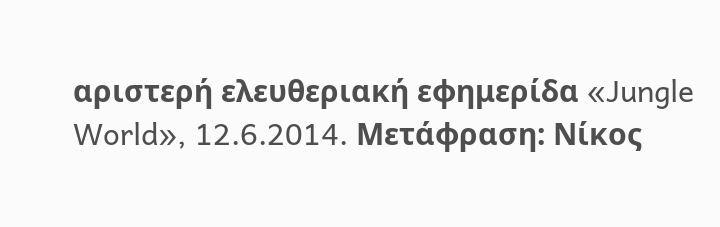αριστερή ελευθεριακή εφημερίδα «Jungle World», 12.6.2014. Μετάφραση: Νίκος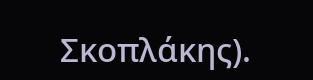Σκοπλάκης).